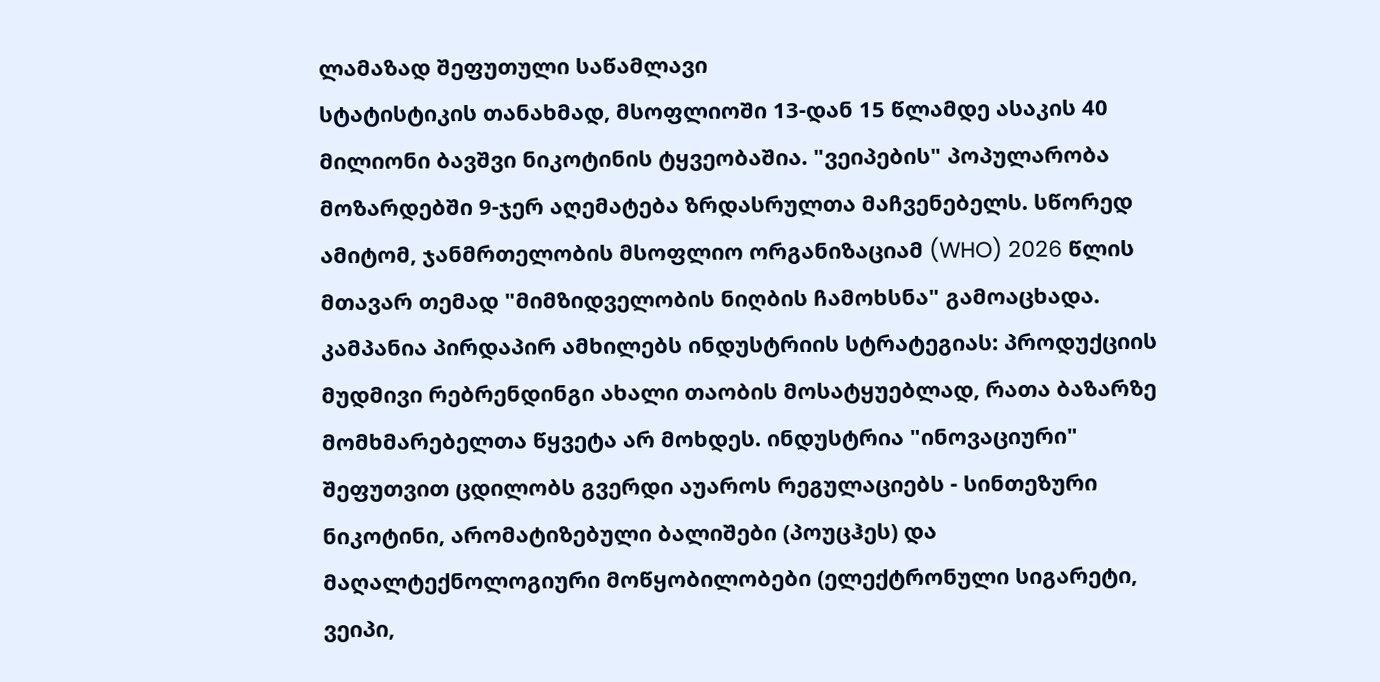ლამაზად შეფუთული საწამლავი
სტატისტიკის თანახმად, მსოფლიოში 13-დან 15 წლამდე ასაკის 40 მილიონი ბავშვი ნიკოტინის ტყვეობაშია. "ვეიპების" პოპულარობა მოზარდებში 9-ჯერ აღემატება ზრდასრულთა მაჩვენებელს. სწორედ ამიტომ, ჯანმრთელობის მსოფლიო ორგანიზაციამ (WHO) 2026 წლის მთავარ თემად "მიმზიდველობის ნიღბის ჩამოხსნა" გამოაცხადა. კამპანია პირდაპირ ამხილებს ინდუსტრიის სტრატეგიას: პროდუქციის მუდმივი რებრენდინგი ახალი თაობის მოსატყუებლად, რათა ბაზარზე მომხმარებელთა წყვეტა არ მოხდეს. ინდუსტრია "ინოვაციური" შეფუთვით ცდილობს გვერდი აუაროს რეგულაციებს - სინთეზური ნიკოტინი, არომატიზებული ბალიშები (პოუცჰეს) და მაღალტექნოლოგიური მოწყობილობები (ელექტრონული სიგარეტი, ვეიპი,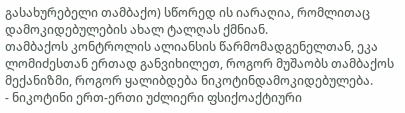გასახურებელი თამბაქო) სწორედ ის იარაღია, რომლითაც დამოკიდებულების ახალ ტალღას ქმნიან.
თამბაქოს კონტროლის ალიანსის წარმომადგენელთან, ეკა ლომიძესთან ერთად განვიხილეთ, როგორ მუშაობს თამბაქოს მექანიზმი, როგორ ყალიბდება ნიკოტინდამოკიდებულება.
- ნიკოტინი ერთ-ერთი უძლიერი ფსიქოაქტიური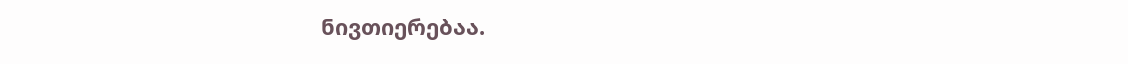ნივთიერებაა.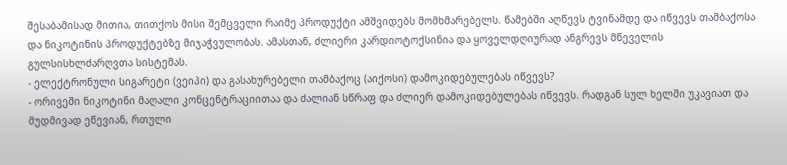შესაბამისად მითია, თითქოს მისი შემცველი რაიმე პროდუქტი ამშვიდებს მომხმარებელს. წამებში აღწევს ტვინამდე და იწვევს თამბაქოსა და ნიკოტინის პროდუქტებზე მიჯაჭვულობას. ამასთან, ძლიერი კარდიოტოქსინია და ყოველდღიურად ანგრევს მწეველის გულსისხლძარღვთა სისტემას.
- ელექტრონული სიგარეტი (ვეიპი) და გასახურებელი თამბაქოც (აიქოსი) დამოკიდებულებას იწვევს?
- ორივეში ნიკოტინი მაღალი კონცენტრაციითაა და ძალიან სწრაფ და ძლიერ დამოკიდებულებას იწვევს. რადგან სულ ხელში უკავიათ და მუდმივად ეწევიან, რთული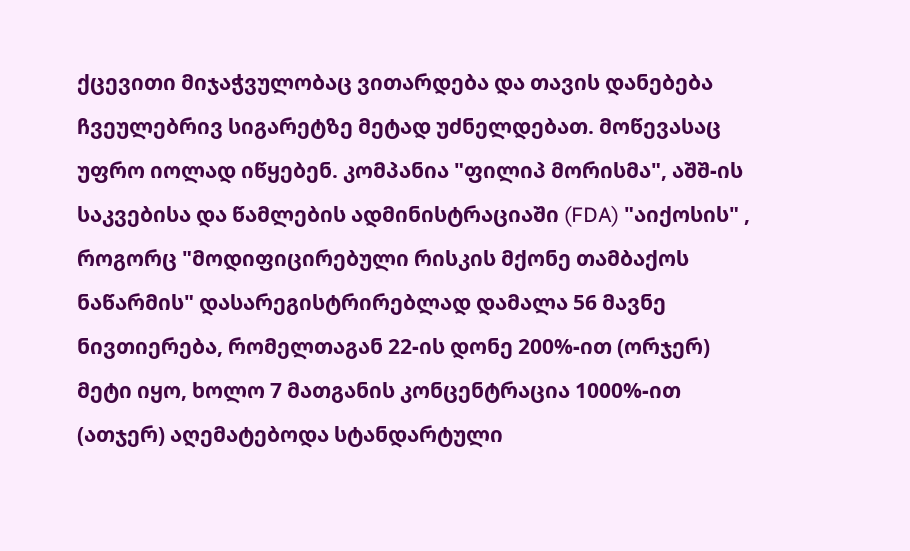ქცევითი მიჯაჭვულობაც ვითარდება და თავის დანებება ჩვეულებრივ სიგარეტზე მეტად უძნელდებათ. მოწევასაც უფრო იოლად იწყებენ. კომპანია "ფილიპ მორისმა", აშშ-ის საკვებისა და წამლების ადმინისტრაციაში (FDA) "აიქოსის" , როგორც "მოდიფიცირებული რისკის მქონე თამბაქოს ნაწარმის" დასარეგისტრირებლად დამალა 56 მავნე ნივთიერება, რომელთაგან 22-ის დონე 200%-ით (ორჯერ) მეტი იყო, ხოლო 7 მათგანის კონცენტრაცია 1000%-ით (ათჯერ) აღემატებოდა სტანდარტული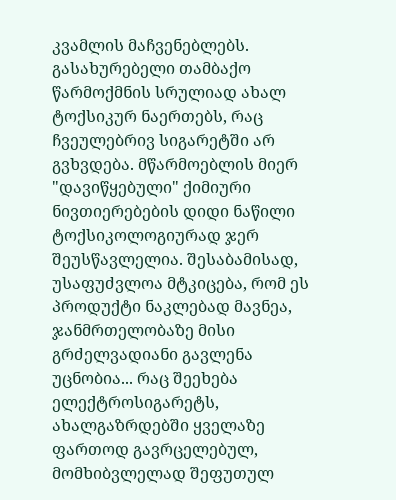კვამლის მაჩვენებლებს. გასახურებელი თამბაქო წარმოქმნის სრულიად ახალ ტოქსიკურ ნაერთებს, რაც ჩვეულებრივ სიგარეტში არ გვხვდება. მწარმოებლის მიერ "დავიწყებული" ქიმიური ნივთიერებების დიდი ნაწილი ტოქსიკოლოგიურად ჯერ შეუსწავლელია. შესაბამისად, უსაფუძვლოა მტკიცება, რომ ეს პროდუქტი ნაკლებად მავნეა, ჯანმრთელობაზე მისი გრძელვადიანი გავლენა უცნობია... რაც შეეხება ელექტროსიგარეტს, ახალგაზრდებში ყველაზე ფართოდ გავრცელებულ, მომხიბვლელად შეფუთულ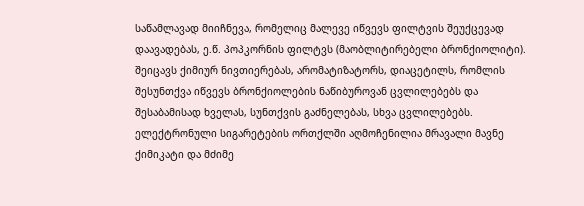საწამლავად მიიჩნევა, რომელიც მალევე იწვევს ფილტვის შეუქცევად დაავადებას, ე.წ. პოპკორნის ფილტვს (მაობლიტირებელი ბრონქიოლიტი). შეიცავს ქიმიურ ნივთიერებას, არომატიზატორს, დიაცეტილს, რომლის შესუნთქვა იწვევს ბრონქიოლების ნაწიბუროვან ცვლილებებს და შესაბამისად ხველას, სუნთქვის გაძნელებას, სხვა ცვლილებებს. ელექტრონული სიგარეტების ორთქლში აღმოჩენილია მრავალი მავნე ქიმიკატი და მძიმე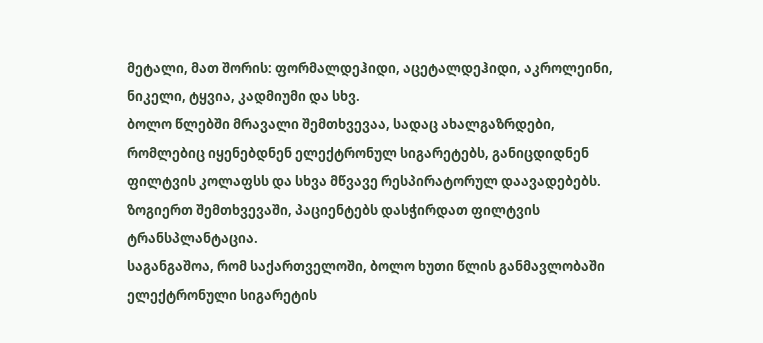მეტალი, მათ შორის: ფორმალდეჰიდი, აცეტალდეჰიდი, აკროლეინი, ნიკელი, ტყვია, კადმიუმი და სხვ.
ბოლო წლებში მრავალი შემთხვევაა, სადაც ახალგაზრდები, რომლებიც იყენებდნენ ელექტრონულ სიგარეტებს, განიცდიდნენ ფილტვის კოლაფსს და სხვა მწვავე რესპირატორულ დაავადებებს. ზოგიერთ შემთხვევაში, პაციენტებს დასჭირდათ ფილტვის ტრანსპლანტაცია.
საგანგაშოა, რომ საქართველოში, ბოლო ხუთი წლის განმავლობაში ელექტრონული სიგარეტის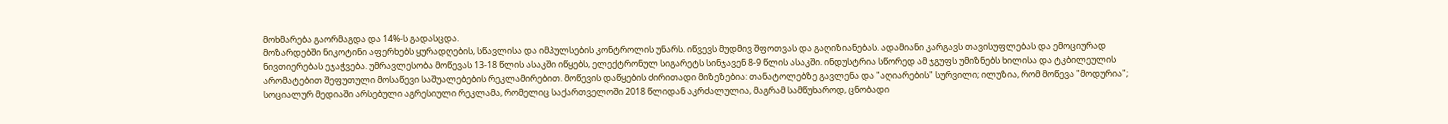მოხმარება გაორმაგდა და 14%-ს გადასცდა.
მოზარდებში ნიკოტინი აფერხებს ყურადღების, სწავლისა და იმპულსების კონტროლის უნარს. იწვევს მუდმივ შფოთვას და გაღიზიანებას. ადამიანი კარგავს თავისუფლებას და ემოციურად ნივთიერებას ეჯაჭვება. უმრავლესობა მოწევას 13-18 წლის ასაკში იწყებს, ელექტრონულ სიგარეტს სინჯავენ 8-9 წლის ასაკში. ინდუსტრია სწორედ ამ ჯგუფს უმიზნებს ხილისა და ტკბილეულის არომატებით შეფუთული მოსაწევი საშუალებების რეკლამირებით. მოწევის დაწყების ძირითადი მიზეზებია: თანატოლებზე გავლენა და "აღიარების" სურვილი; ილუზია, რომ მოწევა "მოდურია"; სოციალურ მედიაში არსებული აგრესიული რეკლამა, რომელიც საქართველოში 2018 წლიდან აკრძალულია, მაგრამ სამწუხაროდ, ცნობადი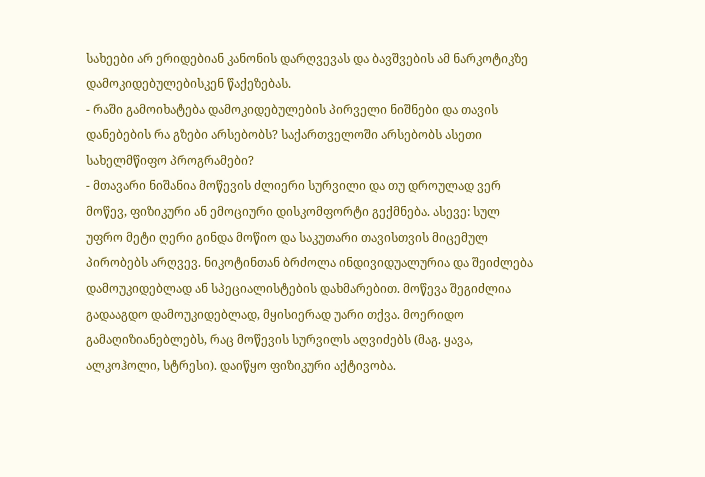სახეები არ ერიდებიან კანონის დარღვევას და ბავშვების ამ ნარკოტიკზე დამოკიდებულებისკენ წაქეზებას.
- რაში გამოიხატება დამოკიდებულების პირველი ნიშნები და თავის დანებების რა გზები არსებობს? საქართველოში არსებობს ასეთი სახელმწიფო პროგრამები?
- მთავარი ნიშანია მოწევის ძლიერი სურვილი და თუ დროულად ვერ მოწევ, ფიზიკური ან ემოციური დისკომფორტი გექმნება. ასევე: სულ უფრო მეტი ღერი გინდა მოწიო და საკუთარი თავისთვის მიცემულ პირობებს არღვევ. ნიკოტინთან ბრძოლა ინდივიდუალურია და შეიძლება დამოუკიდებლად ან სპეციალისტების დახმარებით. მოწევა შეგიძლია გადააგდო დამოუკიდებლად, მყისიერად უარი თქვა. მოერიდო გამაღიზიანებლებს, რაც მოწევის სურვილს აღვიძებს (მაგ. ყავა, ალკოჰოლი, სტრესი). დაიწყო ფიზიკური აქტივობა.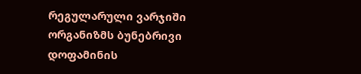რეგულარული ვარჯიში ორგანიზმს ბუნებრივი დოფამინის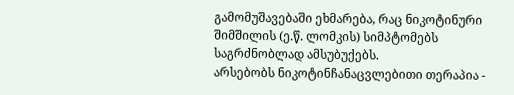გამომუშავებაში ეხმარება, რაც ნიკოტინური შიმშილის (ე.წ. ლომკის) სიმპტომებს საგრძნობლად ამსუბუქებს.
არსებობს ნიკოტინჩანაცვლებითი თერაპია -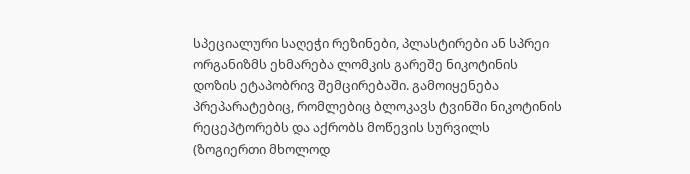სპეციალური საღეჭი რეზინები, პლასტირები ან სპრეი ორგანიზმს ეხმარება ლომკის გარეშე ნიკოტინის დოზის ეტაპობრივ შემცირებაში. გამოიყენება პრეპარატებიც, რომლებიც ბლოკავს ტვინში ნიკოტინის რეცეპტორებს და აქრობს მოწევის სურვილს (ზოგიერთი მხოლოდ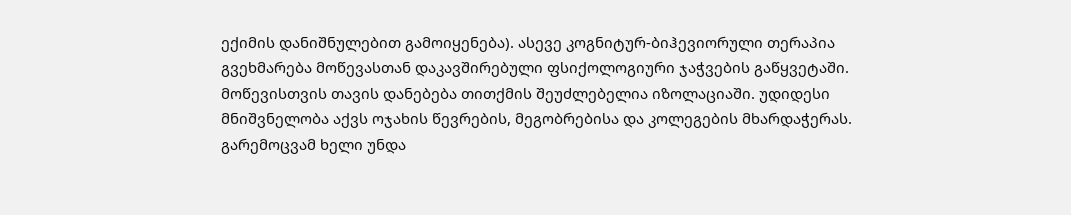ექიმის დანიშნულებით გამოიყენება). ასევე კოგნიტურ-ბიჰევიორული თერაპია გვეხმარება მოწევასთან დაკავშირებული ფსიქოლოგიური ჯაჭვების გაწყვეტაში.
მოწევისთვის თავის დანებება თითქმის შეუძლებელია იზოლაციაში. უდიდესი მნიშვნელობა აქვს ოჯახის წევრების, მეგობრებისა და კოლეგების მხარდაჭერას. გარემოცვამ ხელი უნდა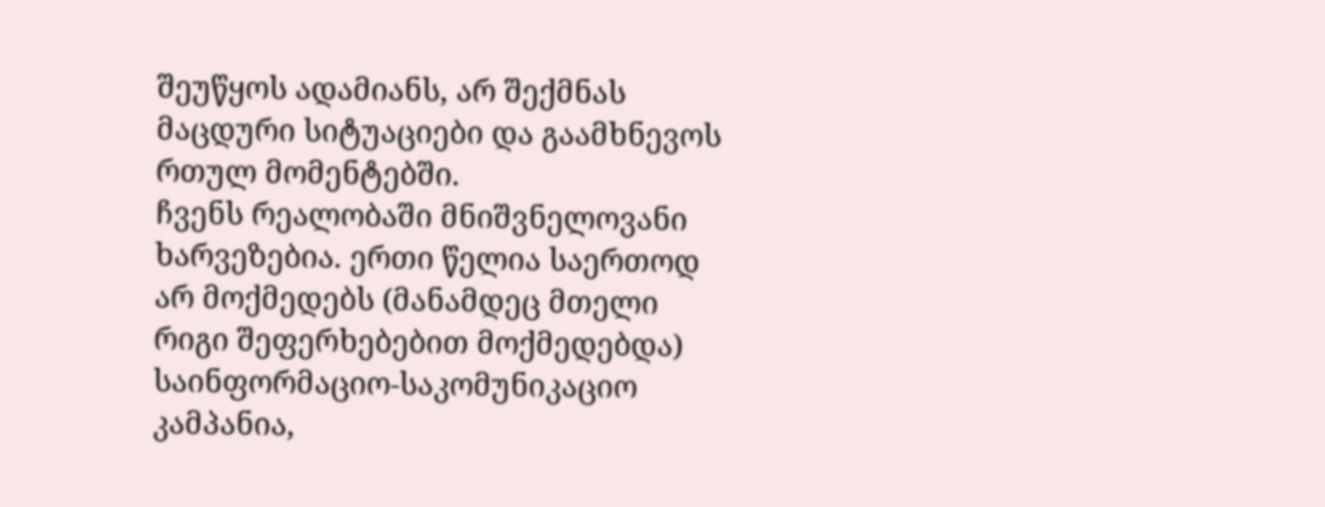შეუწყოს ადამიანს, არ შექმნას მაცდური სიტუაციები და გაამხნევოს რთულ მომენტებში.
ჩვენს რეალობაში მნიშვნელოვანი ხარვეზებია. ერთი წელია საერთოდ არ მოქმედებს (მანამდეც მთელი რიგი შეფერხებებით მოქმედებდა) საინფორმაციო-საკომუნიკაციო კამპანია,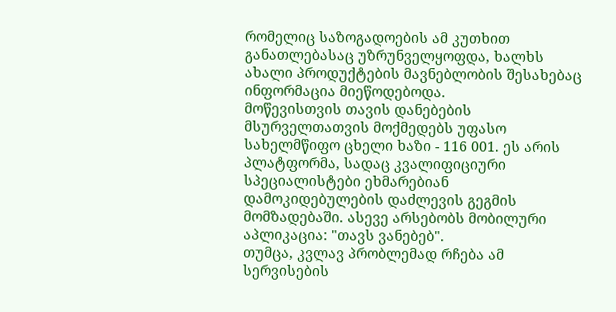რომელიც საზოგადოების ამ კუთხით განათლებასაც უზრუნველყოფდა, ხალხს ახალი პროდუქტების მავნებლობის შესახებაც ინფორმაცია მიეწოდებოდა.
მოწევისთვის თავის დანებების მსურველთათვის მოქმედებს უფასო სახელმწიფო ცხელი ხაზი - 116 001. ეს არის პლატფორმა, სადაც კვალიფიციური სპეციალისტები ეხმარებიან დამოკიდებულების დაძლევის გეგმის მომზადებაში. ასევე არსებობს მობილური აპლიკაცია: "თავს ვანებებ".
თუმცა, კვლავ პრობლემად რჩება ამ სერვისების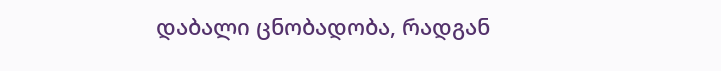დაბალი ცნობადობა, რადგან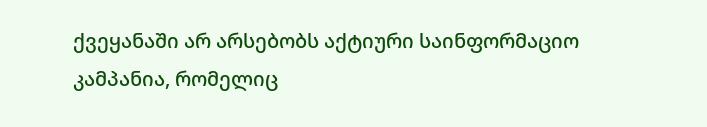ქვეყანაში არ არსებობს აქტიური საინფორმაციო კამპანია, რომელიც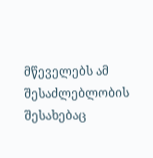მწეველებს ამ შესაძლებლობის შესახებაც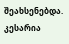შეახსენებდა.
კესარია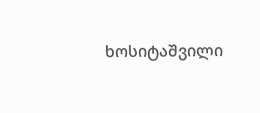ხოსიტაშვილი